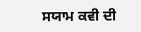ਸਯਾਮ ਕਵੀ ਦੀ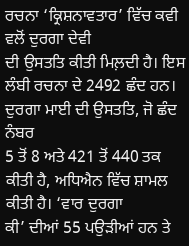ਰਚਨਾ ‘ਕ੍ਰਿਸ਼ਨਾਵਤਾਰ’ ਵਿੱਚ ਕਵੀ ਵਲੋਂ ਦੁਰਗਾ ਦੇਵੀ
ਦੀ ਉਸਤਤਿ ਕੀਤੀ ਮਿਲ਼ਦੀ ਹੈ। ਇਸ ਲੰਬੀ ਰਚਨਾ ਦੇ 2492 ਛੰਦ ਹਨ।
ਦੁਰਗਾ ਮਾਈ ਦੀ ਉਸਤਤਿ, ਜੋ ਛੰਦ ਨੰਬਰ
5 ਤੋਂ 8 ਅਤੇ 421 ਤੋਂ 440 ਤਕ ਕੀਤੀ ਹੈ, ਅਧਿਐਨ ਵਿੱਚ ਸ਼ਾਮਲ ਕੀਤੀ ਹੈ। ‘ਵਾਰ ਦੁਰਗਾ
ਕੀ’ ਦੀਆਂ 55 ਪਉੜੀਆਂ ਹਨ ਤੇ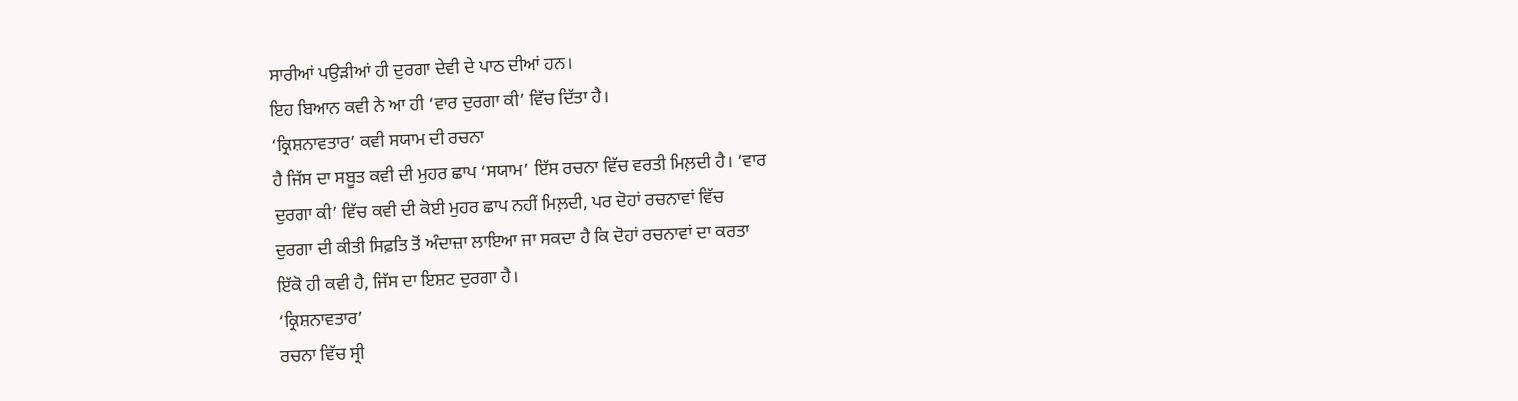ਸਾਰੀਆਂ ਪਉੜੀਆਂ ਹੀ ਦੁਰਗਾ ਦੇਵੀ ਦੇ ਪਾਠ ਦੀਆਂ ਹਨ।
ਇਹ ਬਿਆਨ ਕਵੀ ਨੇ ਆ ਹੀ ‘ਵਾਰ ਦੁਰਗਾ ਕੀ’ ਵਿੱਚ ਦਿੱਤਾ ਹੈ।
‘ਕ੍ਰਿਸ਼ਨਾਵਤਾਰ’ ਕਵੀ ਸਯਾਮ ਦੀ ਰਚਨਾ
ਹੈ ਜਿੱਸ ਦਾ ਸਬੂਤ ਕਵੀ ਦੀ ਮੁਹਰ ਛਾਪ ‘ਸਯਾਮ’ ਇੱਸ ਰਚਨਾ ਵਿੱਚ ਵਰਤੀ ਮਿਲ਼ਦੀ ਹੈ। ‘ਵਾਰ
ਦੁਰਗਾ ਕੀ’ ਵਿੱਚ ਕਵੀ ਦੀ ਕੋਈ ਮੁਹਰ ਛਾਪ ਨਹੀਂ ਮਿਲ਼ਦੀ, ਪਰ ਦੋਹਾਂ ਰਚਨਾਵਾਂ ਵਿੱਚ
ਦੁਰਗਾ ਦੀ ਕੀਤੀ ਸਿਫ਼ਤਿ ਤੋਂ ਅੰਦਾਜ਼ਾ ਲਾਇਆ ਜਾ ਸਕਦਾ ਹੈ ਕਿ ਦੋਹਾਂ ਰਚਨਾਵਾਂ ਦਾ ਕਰਤਾ
ਇੱਕੋ ਹੀ ਕਵੀ ਹੈ, ਜਿੱਸ ਦਾ ਇਸ਼ਟ ਦੁਰਗਾ ਹੈ।
‘ਕ੍ਰਿਸ਼ਨਾਵਤਾਰ’
ਰਚਨਾ ਵਿੱਚ ਸ੍ਰੀ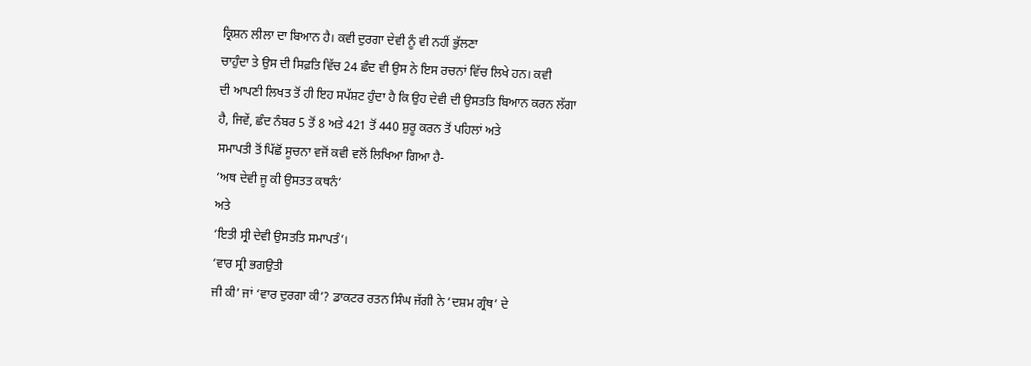ਕ੍ਰਿਸ਼ਨ ਲੀਲਾ ਦਾ ਬਿਆਨ ਹੈ। ਕਵੀ ਦੁਰਗਾ ਦੇਵੀ ਨੂੰ ਵੀ ਨਹੀਂ ਭੁੱਲਣਾ
ਚਾਹੁੰਦਾ ਤੇ ਉਸ ਦੀ ਸਿਫ਼ਤਿ ਵਿੱਚ 24 ਛੰਦ ਵੀ ਉਸ ਨੇ ਇਸ ਰਚਨਾਂ ਵਿੱਚ ਲਿਖੇ ਹਨ। ਕਵੀ
ਦੀ ਆਪਣੀ ਲਿਖਤ ਤੋਂ ਹੀ ਇਹ ਸਪੱਸ਼ਟ ਹੁੰਦਾ ਹੈ ਕਿ ਉਹ ਦੇਵੀ ਦੀ ਉਸਤਤਿ ਬਿਆਨ ਕਰਨ ਲੱਗਾ
ਹੈ, ਜਿਵੇਂ, ਛੰਦ ਨੰਬਰ 5 ਤੋਂ 8 ਅਤੇ 421 ਤੋਂ 440 ਸ਼ੁਰੂ ਕਰਨ ਤੋਂ ਪਹਿਲਾਂ ਅਤੇ
ਸਮਾਪਤੀ ਤੋਂ ਪਿੱਛੋਂ ਸੂਚਨਾ ਵਜੋਂ ਕਵੀ ਵਲੋਂ ਲਿਖਿਆ ਗਿਆ ਹੈ-
‘ਅਥ ਦੇਵੀ ਜੂ ਕੀ ਉਸਤਤ ਕਥਨੰ’
ਅਤੇ
‘ਇਤੀ ਸ੍ਰੀ ਦੇਵੀ ਉਸਤਤਿ ਸਮਾਪਤੰ’।
‘ਵਾਰ ਸ੍ਰੀ ਭਗਉਤੀ
ਜੀ ਕੀ’ ਜਾਂ ‘ਵਾਰ ਦੁਰਗਾ ਕੀ’? ਡਾਕਟਰ ਰਤਨ ਸਿੰਘ ਜੱਗੀ ਨੇ ‘ਦਸ਼ਮ ਗ੍ਰੰਥ’ ਦੇ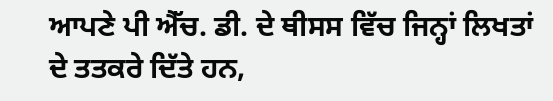ਆਪਣੇ ਪੀ ਐੱਚ. ਡੀ. ਦੇ ਥੀਸਸ ਵਿੱਚ ਜਿਨ੍ਹਾਂ ਲਿਖਤਾਂ ਦੇ ਤਤਕਰੇ ਦਿੱਤੇ ਹਨ,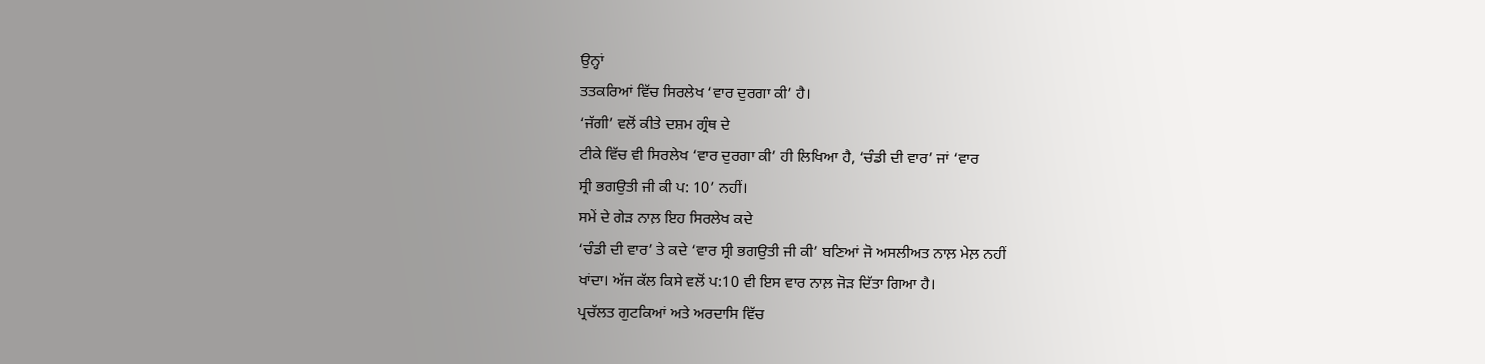ਉਨ੍ਹਾਂ
ਤਤਕਰਿਆਂ ਵਿੱਚ ਸਿਰਲੇਖ ‘ਵਾਰ ਦੁਰਗਾ ਕੀ’ ਹੈ।
‘ਜੱਗੀ’ ਵਲੋਂ ਕੀਤੇ ਦਸ਼ਮ ਗ੍ਰੰਥ ਦੇ
ਟੀਕੇ ਵਿੱਚ ਵੀ ਸਿਰਲੇਖ ‘ਵਾਰ ਦੁਰਗਾ ਕੀ’ ਹੀ ਲਿਖਿਆ ਹੈ, ‘ਚੰਡੀ ਦੀ ਵਾਰ’ ਜਾਂ ‘ਵਾਰ
ਸ੍ਰੀ ਭਗਉਤੀ ਜੀ ਕੀ ਪ: 10’ ਨਹੀਂ।
ਸਮੇਂ ਦੇ ਗੇੜ ਨਾਲ਼ ਇਹ ਸਿਰਲੇਖ ਕਦੇ
‘ਚੰਡੀ ਦੀ ਵਾਰ’ ਤੇ ਕਦੇ ‘ਵਾਰ ਸ੍ਰੀ ਭਗਉਤੀ ਜੀ ਕੀ’ ਬਣਿਆਂ ਜੋ ਅਸਲੀਅਤ ਨਾਲ਼ ਮੇਲ਼ ਨਹੀਂ
ਖਾਂਦਾ। ਅੱਜ ਕੱਲ ਕਿਸੇ ਵਲੋਂ ਪ:10 ਵੀ ਇਸ ਵਾਰ ਨਾਲ਼ ਜੋੜ ਦਿੱਤਾ ਗਿਆ ਹੈ।
ਪ੍ਰਚੱਲਤ ਗੁਟਕਿਆਂ ਅਤੇ ਅਰਦਾਸਿ ਵਿੱਚ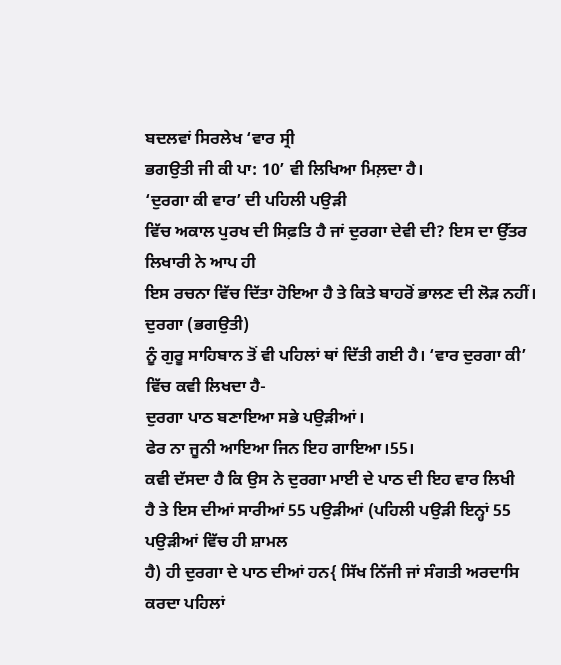ਬਦਲਵਾਂ ਸਿਰਲੇਖ ‘ਵਾਰ ਸ੍ਰੀ
ਭਗਉਤੀ ਜੀ ਕੀ ਪਾ: 10’ ਵੀ ਲਿਖਿਆ ਮਿਲ਼ਦਾ ਹੈ।
‘ਦੁਰਗਾ ਕੀ ਵਾਰ’ ਦੀ ਪਹਿਲੀ ਪਉੜੀ
ਵਿੱਚ ਅਕਾਲ ਪੁਰਖ ਦੀ ਸਿਫ਼ਤਿ ਹੈ ਜਾਂ ਦੁਰਗਾ ਦੇਵੀ ਦੀ? ਇਸ ਦਾ ਉੱਤਰ ਲਿਖਾਰੀ ਨੇ ਆਪ ਹੀ
ਇਸ ਰਚਨਾ ਵਿੱਚ ਦਿੱਤਾ ਹੋਇਆ ਹੈ ਤੇ ਕਿਤੇ ਬਾਹਰੋਂ ਭਾਲਣ ਦੀ ਲੋੜ ਨਹੀਂ। ਦੁਰਗਾ (ਭਗਉਤੀ)
ਨੂੰ ਗੁਰੂ ਸਾਹਿਬਾਨ ਤੋਂ ਵੀ ਪਹਿਲਾਂ ਥਾਂ ਦਿੱਤੀ ਗਈ ਹੈ। ‘ਵਾਰ ਦੁਰਗਾ ਕੀ’
ਵਿੱਚ ਕਵੀ ਲਿਖਦਾ ਹੈ-
ਦੁਰਗਾ ਪਾਠ ਬਣਾਇਆ ਸਭੇ ਪਉੜੀਆਂ।
ਫੇਰ ਨਾ ਜੂਨੀ ਆਇਆ ਜਿਨ ਇਹ ਗਾਇਆ।55।
ਕਵੀ ਦੱਸਦਾ ਹੈ ਕਿ ਉਸ ਨੇ ਦੁਰਗਾ ਮਾਈ ਦੇ ਪਾਠ ਦੀ ਇਹ ਵਾਰ ਲਿਖੀ
ਹੈ ਤੇ ਇਸ ਦੀਆਂ ਸਾਰੀਆਂ 55 ਪਉੜੀਆਂ (ਪਹਿਲੀ ਪਉੜੀ ਇਨ੍ਹਾਂ 55 ਪਉੜੀਆਂ ਵਿੱਚ ਹੀ ਸ਼ਾਮਲ
ਹੈ) ਹੀ ਦੁਰਗਾ ਦੇ ਪਾਠ ਦੀਆਂ ਹਨ{ ਸਿੱਖ ਨਿੱਜੀ ਜਾਂ ਸੰਗਤੀ ਅਰਦਾਸਿ ਕਰਦਾ ਪਹਿਲਾਂ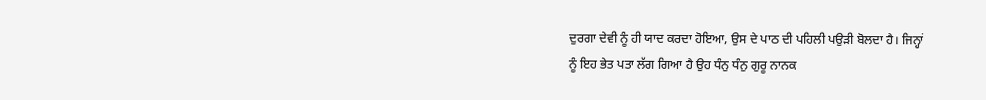ਦੁਰਗਾ ਦੇਵੀ ਨੂੰ ਹੀ ਯਾਦ ਕਰਦਾ ਹੋਇਆ, ਉਸ ਦੇ ਪਾਠ ਦੀ ਪਹਿਲੀ ਪਉੜੀ ਬੋਲਦਾ ਹੈ। ਜਿਨ੍ਹਾਂ
ਨੂੰ ਇਹ ਭੇਤ ਪਤਾ ਲੱਗ ਗਿਆ ਹੈ ਉਹ ਧੰਨੁ ਧੰਨੁ ਗੁਰੂ ਨਾਨਕ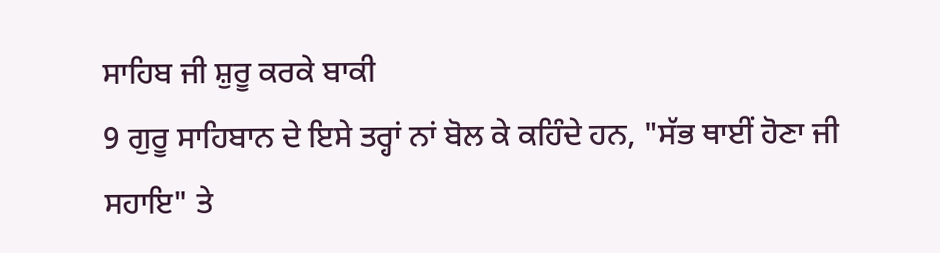ਸਾਹਿਬ ਜੀ ਸ਼ੁਰੂ ਕਰਕੇ ਬਾਕੀ
9 ਗੁਰੂ ਸਾਹਿਬਾਨ ਦੇ ਇਸੇ ਤਰ੍ਹਾਂ ਨਾਂ ਬੋਲ ਕੇ ਕਹਿੰਦੇ ਹਨ, "ਸੱਭ ਥਾਈਂ ਹੋਣਾ ਜੀ
ਸਹਾਇ" ਤੇ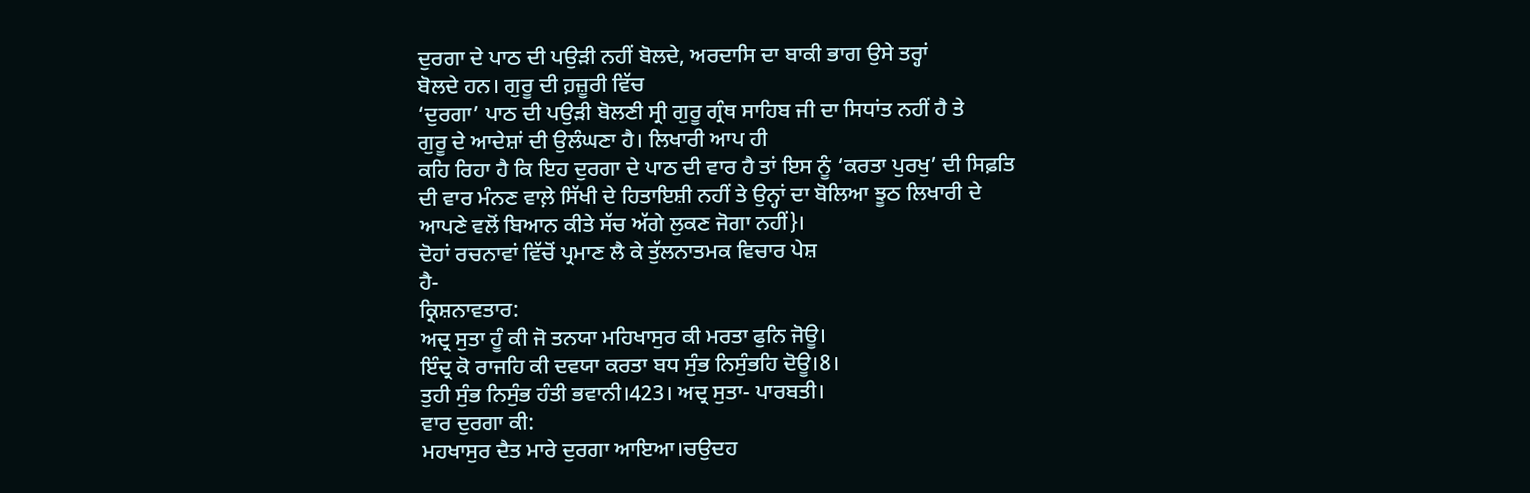ਦੁਰਗਾ ਦੇ ਪਾਠ ਦੀ ਪਉੜੀ ਨਹੀਂ ਬੋਲਦੇ, ਅਰਦਾਸਿ ਦਾ ਬਾਕੀ ਭਾਗ ਉਸੇ ਤਰ੍ਹਾਂ
ਬੋਲਦੇ ਹਨ। ਗੁਰੂ ਦੀ ਹ਼ਜ਼ੂਰੀ ਵਿੱਚ
‘ਦੁਰਗਾ’ ਪਾਠ ਦੀ ਪਉੜੀ ਬੋਲਣੀ ਸ੍ਰੀ ਗੁਰੂ ਗ੍ਰੰਥ ਸਾਹਿਬ ਜੀ ਦਾ ਸਿਧਾਂਤ ਨਹੀਂ ਹੈ ਤੇ
ਗੁਰੂ ਦੇ ਆਦੇਸ਼ਾਂ ਦੀ ਉਲੰਘਣਾ ਹੈ। ਲਿਖਾਰੀ ਆਪ ਹੀ
ਕਹਿ ਰਿਹਾ ਹੈ ਕਿ ਇਹ ਦੁਰਗਾ ਦੇ ਪਾਠ ਦੀ ਵਾਰ ਹੈ ਤਾਂ ਇਸ ਨੂੰ ‘ਕਰਤਾ ਪੁਰਖੁ’ ਦੀ ਸਿਫ਼ਤਿ
ਦੀ ਵਾਰ ਮੰਨਣ ਵਾਲ਼ੇ ਸਿੱਖੀ ਦੇ ਹਿਤਾਇਸ਼ੀ ਨਹੀਂ ਤੇ ਉਨ੍ਹਾਂ ਦਾ ਬੋਲਿਆ ਝੂਠ ਲਿਖਾਰੀ ਦੇ
ਆਪਣੇ ਵਲੋਂ ਬਿਆਨ ਕੀਤੇ ਸੱਚ ਅੱਗੇ ਲੁਕਣ ਜੋਗਾ ਨਹੀਂ}।
ਦੋਹਾਂ ਰਚਨਾਵਾਂ ਵਿੱਚੋਂ ਪ੍ਰਮਾਣ ਲੈ ਕੇ ਤੁੱਲਨਾਤਮਕ ਵਿਚਾਰ ਪੇਸ਼
ਹੈ-
ਕ੍ਰਿਸ਼ਨਾਵਤਾਰ:
ਅਦ੍ਰ ਸੁਤਾ ਹੂੰ ਕੀ ਜੋ ਤਨਯਾ ਮਹਿਖਾਸੁਰ ਕੀ ਮਰਤਾ ਫੁਨਿ ਜੋਊ।
ਇੰਦ੍ਰ ਕੋ ਰਾਜਹਿ ਕੀ ਦਵਯਾ ਕਰਤਾ ਬਧ ਸੁੰਭ ਨਿਸੁੰਭਹਿ ਦੋਊ।8।
ਤੁਹੀ ਸੁੰਭ ਨਿਸੁੰਭ ਹੰਤੀ ਭਵਾਨੀ।423। ਅਦ੍ਰ ਸੁਤਾ- ਪਾਰਬਤੀ।
ਵਾਰ ਦੁਰਗਾ ਕੀ:
ਮਹਖਾਸੁਰ ਦੈਤ ਮਾਰੇ ਦੁਰਗਾ ਆਇਆ।ਚਉਦਹ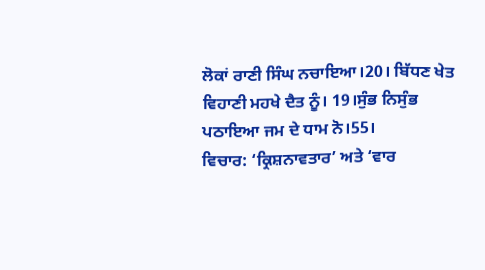ਲੋਕਾਂ ਰਾਣੀ ਸਿੰਘ ਨਚਾਇਆ।20। ਬਿੱਧਣ ਖੇਤ
ਵਿਹਾਣੀ ਮਹਖੇ ਦੈਤ ਨੂੰ। 19।ਸੁੰਭ ਨਿਸੁੰਭ ਪਠਾਇਆ ਜਮ ਦੇ ਧਾਮ ਨੋ।55।
ਵਿਚਾਰ: ‘ਕ੍ਰਿਸ਼ਨਾਵਤਾਰ’ ਅਤੇ ‘ਵਾਰ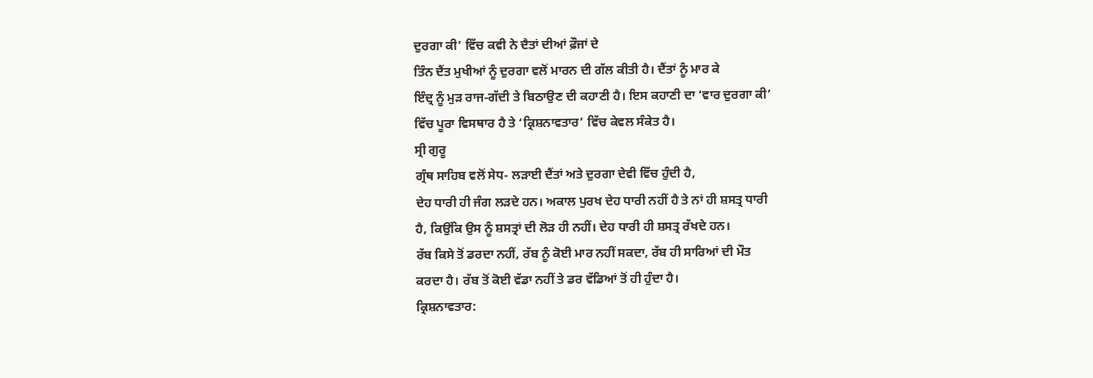ਦੁਰਗਾ ਕੀ’ ਵਿੱਚ ਕਵੀ ਨੇ ਦੈਤਾਂ ਦੀਆਂ ਫ਼ੌਜਾਂ ਦੇ
ਤਿੰਨ ਦੈਂਤ ਮੁਖੀਆਂ ਨੂੰ ਦੁਰਗਾ ਵਲੋਂ ਮਾਰਨ ਦੀ ਗੱਲ ਕੀਤੀ ਹੈ। ਦੈਂਤਾਂ ਨੂੰ ਮਾਰ ਕੇ
ਇੰਦ੍ਰ ਨੂੰ ਮੁੜ ਰਾਜ-ਗੱਦੀ ਤੇ ਬਿਠਾਉਣ ਦੀ ਕਹਾਣੀ ਹੈ। ਇਸ ਕਹਾਣੀ ਦਾ ‘ਵਾਰ ਦੁਰਗਾ ਕੀ’
ਵਿੱਚ ਪੂਰਾ ਵਿਸਥਾਰ ਹੈ ਤੇ ‘ਕ੍ਰਿਸ਼ਨਾਵਤਾਰ’ ਵਿੱਚ ਕੇਵਲ ਸੰਕੇਤ ਹੈ।
ਸ੍ਰੀ ਗੁਰੂ
ਗ੍ਰੰਥ ਸਾਹਿਬ ਵਲੋਂ ਸੇਧ- ਲੜਾਈ ਦੈਂਤਾਂ ਅਤੇ ਦੁਰਗਾ ਦੇਵੀ ਵਿੱਚ ਹੁੰਦੀ ਹੈ,
ਦੇਹ ਧਾਰੀ ਹੀ ਜੰਗ ਲੜਦੇ ਹਨ। ਅਕਾਲ ਪੁਰਖ ਦੇਹ ਧਾਰੀ ਨਹੀਂ ਹੈ ਤੇ ਨਾਂ ਹੀ ਸ਼ਸਤ੍ਰ ਧਾਰੀ
ਹੈ, ਕਿਉਂਕਿ ਉਸ ਨੂੰ ਸ਼ਸਤ੍ਰਾਂ ਦੀ ਲੋੜ ਹੀ ਨਹੀਂ। ਦੇਹ ਧਾਰੀ ਹੀ ਸ਼ਸਤ੍ਰ ਰੱਖਦੇ ਹਨ।
ਰੱਬ ਕਿਸੇ ਤੋਂ ਡਰਦਾ ਨਹੀਂ, ਰੱਬ ਨੂੰ ਕੋਈ ਮਾਰ ਨਹੀਂ ਸਕਦਾ, ਰੱਬ ਹੀ ਸਾਰਿਆਂ ਦੀ ਮੌਤ
ਕਰਦਾ ਹੈ। ਰੱਬ ਤੋਂ ਕੋਈ ਵੱਡਾ ਨਹੀਂ ਤੇ ਡਰ ਵੱਡਿਆਂ ਤੋਂ ਹੀ ਹੁੰਦਾ ਹੈ।
ਕ੍ਰਿਸ਼ਨਾਵਤਾਰ: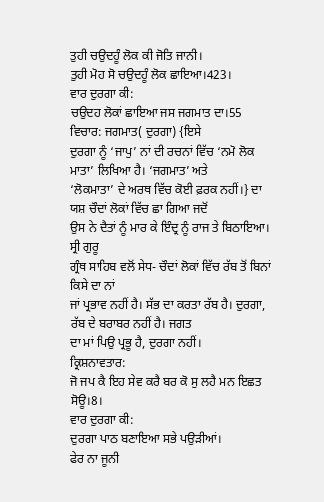ਤੁਹੀ ਚਉਦਹੂੰ ਲੋਕ ਕੀ ਜੋਤਿ ਜਾਨੀ।
ਤੁਹੀ ਮੋਹ ਸੋ ਚਉਦਹੂੰ ਲੋਕ ਛਾਇਆ।423।
ਵਾਰ ਦੁਰਗਾ ਕੀ:
ਚਉਦਹ ਲੋਕਾਂ ਛਾਇਆ ਜਸ ਜਗਮਾਤ ਦਾ।55
ਵਿਚਾਰ: ਜਗਮਾਤ( ਦੁਰਗਾ) {ਇਸੇ
ਦੁਰਗਾ ਨੂੰ ‘ਜਾਪੁ’ ਨਾਂ ਦੀ ਰਚਨਾਂ ਵਿੱਚ ‘ਨਮੋ ਲੋਕ ਮਾਤਾ’ ਲਿਖਿਆ ਹੈ। ‘ਜਗਮਾਤ’ ਅਤੇ
‘ਲੋਕਮਾਤਾ’ ਦੇ ਅਰਥ ਵਿੱਚ ਕੋਈ ਫ਼ਰਕ ਨਹੀਂ।} ਦਾ ਯਸ਼ ਚੌਦਾਂ ਲੋਕਾਂ ਵਿੱਚ ਛਾ ਗਿਆ ਜਦੋਂ
ਉਸ ਨੇ ਦੈਤਾਂ ਨੂੰ ਮਾਰ ਕੇ ਇੰਦ੍ਰ ਨੂੰ ਰਾਜ ਤੇ ਬਿਠਾਇਆ।
ਸ੍ਰੀ ਗੁਰੂ
ਗ੍ਰੰਥ ਸਾਹਿਬ ਵਲੋਂ ਸੇਧ- ਚੌਦਾਂ ਲੋਕਾਂ ਵਿੱਚ ਰੱਬ ਤੋਂ ਬਿਨਾਂ ਕਿਸੇ ਦਾ ਨਾਂ
ਜਾਂ ਪ੍ਰਭਾਵ ਨਹੀਂ ਹੈ। ਸੱਭ ਦਾ ਕਰਤਾ ਰੱਬ ਹੈ। ਦੁਰਗਾ, ਰੱਬ ਦੇ ਬਰਾਬਰ ਨਹੀਂ ਹੈ। ਜਗਤ
ਦਾ ਮਾਂ ਪਿਉ ਪ੍ਰਭੂ ਹੈ, ਦੁਰਗਾ ਨਹੀਂ।
ਕ੍ਰਿਸ਼ਨਾਵਤਾਰ:
ਜੋ ਜਪ ਕੈ ਇਹ ਸੇਵ ਕਰੈ ਬਰ ਕੋ ਸੁ ਲਹੈ ਮਨ ਇਛਤ ਸੋਊ।8।
ਵਾਰ ਦੁਰਗਾ ਕੀ:
ਦੁਰਗਾ ਪਾਠ ਬਣਾਇਆ ਸਭੇ ਪਉੜੀਆਂ।
ਫੇਰ ਨਾ ਜੂਨੀ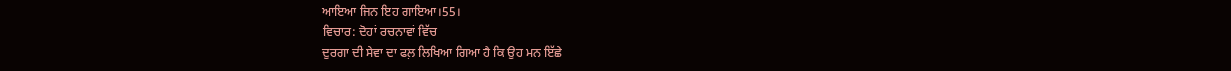ਆਇਆ ਜਿਨ ਇਹ ਗਾਇਆ।55।
ਵਿਚਾਰ: ਦੋਹਾਂ ਰਚਨਾਵਾਂ ਵਿੱਚ
ਦੁਰਗਾ ਦੀ ਸੇਵਾ ਦਾ ਫਲ਼ ਲਿਖਿਆ ਗਿਆ ਹੈ ਕਿ ਉਹ ਮਨ ਇੱਛੇ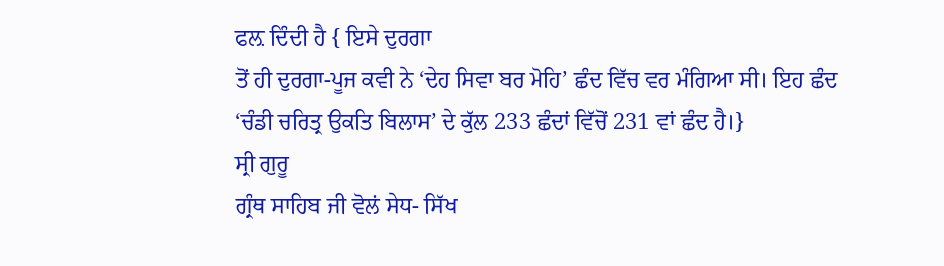ਫਲ਼ ਦਿੰਦੀ ਹੈ { ਇਸੇ ਦੁਰਗਾ
ਤੋਂ ਹੀ ਦੁਰਗਾ-ਪੂਜ ਕਵੀ ਨੇ ‘ਦੇਹ ਸਿਵਾ ਬਰ ਮੋਹਿ’ ਛੰਦ ਵਿੱਚ ਵਰ ਮੰਗਿਆ ਸੀ। ਇਹ ਛੰਦ
‘ਚੰਡੀ ਚਰਿਤ੍ਰ ਉਕਤਿ ਬਿਲਾਸ’ ਦੇ ਕੁੱਲ 233 ਛੰਦਾਂ ਵਿੱਚੋਂ 231 ਵਾਂ ਛੰਦ ਹੈ।}
ਸ੍ਰੀ ਗੁਰੂ
ਗ੍ਰੰਥ ਸਾਹਿਬ ਜੀ ਵੋਲਂ ਸੇਧ- ਸਿੱਖ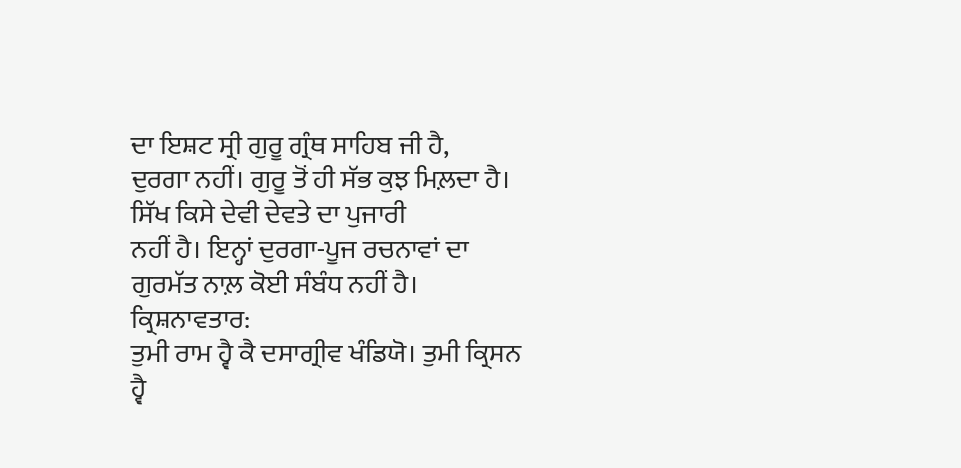ਦਾ ਇਸ਼ਟ ਸ੍ਰੀ ਗੁਰੂ ਗ੍ਰੰਥ ਸਾਹਿਬ ਜੀ ਹੈ,
ਦੁਰਗਾ ਨਹੀਂ। ਗੁਰੂ ਤੋਂ ਹੀ ਸੱਭ ਕੁਝ ਮਿਲ਼ਦਾ ਹੈ। ਸਿੱਖ ਕਿਸੇ ਦੇਵੀ ਦੇਵਤੇ ਦਾ ਪੁਜਾਰੀ
ਨਹੀਂ ਹੈ। ਇਨ੍ਹਾਂ ਦੁਰਗਾ-ਪੂਜ ਰਚਨਾਵਾਂ ਦਾ ਗੁਰਮੱਤ ਨਾਲ਼ ਕੋਈ ਸੰਬੰਧ ਨਹੀਂ ਹੈ।
ਕ੍ਰਿਸ਼ਨਾਵਤਾਰ:
ਤੁਮੀ ਰਾਮ ਹ੍ਵੈ ਕੈ ਦਸਾਗ੍ਰੀਵ ਖੰਡਿਯੋ। ਤੁਮੀ ਕ੍ਰਿਸਨ ਹ੍ਵੈ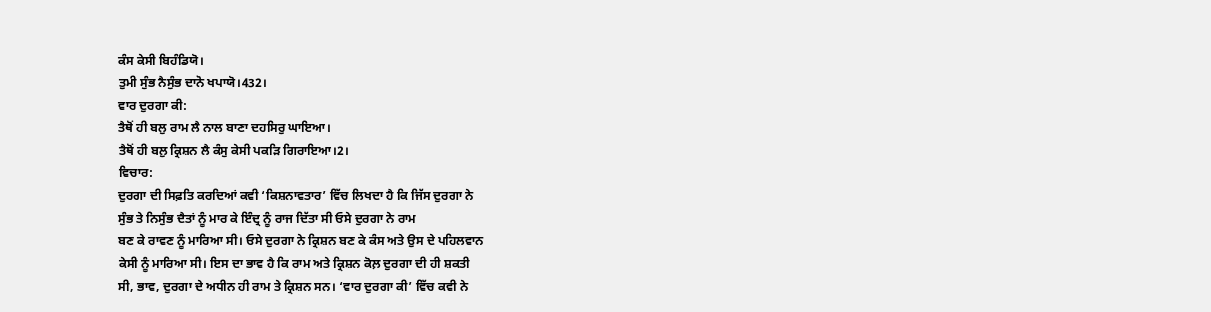ਕੰਸ ਕੇਸੀ ਬਿਹੰਡਿਯੋ।
ਤੁਮੀ ਸੁੰਭ ਨੈਸੁੰਭ ਦਾਨੋ ਖਪਾਯੋ।432।
ਵਾਰ ਦੁਰਗਾ ਕੀ:
ਤੈਥੋਂ ਹੀ ਬਲੁ ਰਾਮ ਲੈ ਨਾਲ ਬਾਣਾ ਦਹਸਿਰੁ ਘਾਇਆ।
ਤੈਥੋਂ ਹੀ ਬਲੁ ਕ੍ਰਿਸ਼ਨ ਲੈ ਕੰਸੁ ਕੇਸੀ ਪਕੜਿ ਗਿਰਾਇਆ।2।
ਵਿਚਾਰ:
ਦੁਰਗਾ ਦੀ ਸਿਫ਼ਤਿ ਕਰਦਿਆਂ ਕਵੀ ‘ਕਿਸ਼ਨਾਵਤਾਰ’ ਵਿੱਚ ਲਿਖਦਾ ਹੈ ਕਿ ਜਿੱਸ ਦੁਰਗਾ ਨੇ
ਸੁੰਭ ਤੇ ਨਿਸੁੰਭ ਦੈਤਾਂ ਨੂੰ ਮਾਰ ਕੇ ਇੰਦ੍ਰ ਨੂੰ ਰਾਜ ਦਿੱਤਾ ਸੀ ਓਸੇ ਦੁਰਗਾ ਨੇ ਰਾਮ
ਬਣ ਕੇ ਰਾਵਣ ਨੂੰ ਮਾਰਿਆ ਸੀ। ਓਸੇ ਦੁਰਗਾ ਨੇ ਕ੍ਰਿਸ਼ਨ ਬਣ ਕੇ ਕੰਸ ਅਤੇ ਉਸ ਦੇ ਪਹਿਲਵਾਨ
ਕੇਸੀ ਨੂੰ ਮਾਰਿਆ ਸੀ। ਇਸ ਦਾ ਭਾਵ ਹੈ ਕਿ ਰਾਮ ਅਤੇ ਕ੍ਰਿਸ਼ਨ ਕੋਲ਼ ਦੁਰਗਾ ਦੀ ਹੀ ਸ਼ਕਤੀ
ਸੀ, ਭਾਵ, ਦੁਰਗਾ ਦੇ ਅਧੀਨ ਹੀ ਰਾਮ ਤੇ ਕ੍ਰਿਸ਼ਨ ਸਨ। ‘ਵਾਰ ਦੁਰਗਾ ਕੀ’ ਵਿੱਚ ਕਵੀ ਨੇ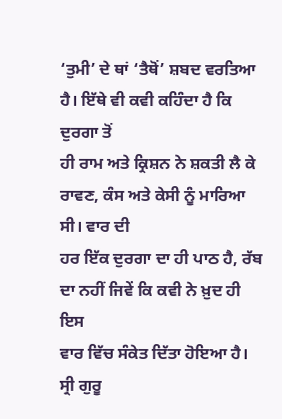‘ਤੁਮੀ’ ਦੇ ਥਾਂ ‘ਤੈਥੋਂ’ ਸ਼ਬਦ ਵਰਤਿਆ ਹੈ। ਇੱਥੇ ਵੀ ਕਵੀ ਕਹਿੰਦਾ ਹੈ ਕਿ ਦੁਰਗਾ ਤੋਂ
ਹੀ ਰਾਮ ਅਤੇ ਕ੍ਰਿਸ਼ਨ ਨੇ ਸ਼ਕਤੀ ਲੈ ਕੇ ਰਾਵਣ, ਕੰਸ ਅਤੇ ਕੇਸੀ ਨੂੰ ਮਾਰਿਆ ਸੀ। ਵਾਰ ਦੀ
ਹਰ ਇੱਕ ਦੁਰਗਾ ਦਾ ਹੀ ਪਾਠ ਹੈ, ਰੱਬ ਦਾ ਨਹੀਂ ਜਿਵੇਂ ਕਿ ਕਵੀ ਨੇ ਖ਼ੁਦ ਹੀ ਇਸ
ਵਾਰ ਵਿੱਚ ਸੰਕੇਤ ਦਿੱਤਾ ਹੋਇਆ ਹੈ।
ਸ੍ਰੀ ਗੁਰੂ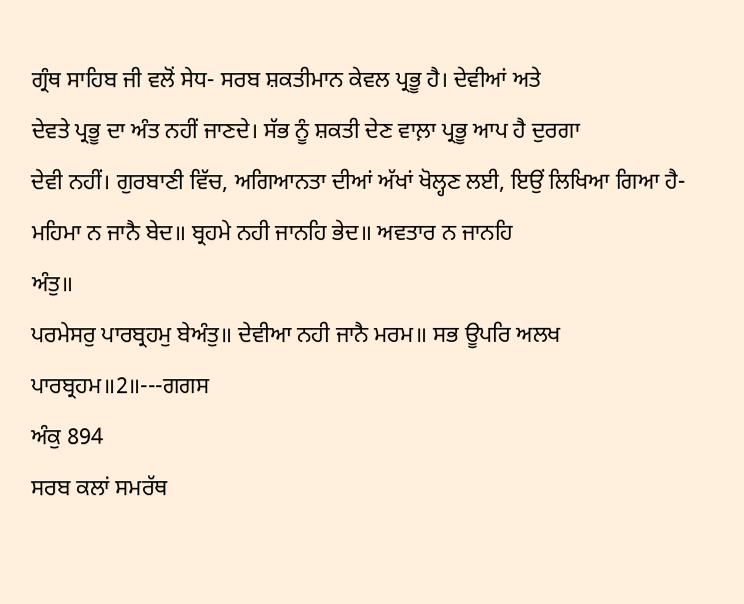ਗ੍ਰੰਥ ਸਾਹਿਬ ਜੀ ਵਲੋਂ ਸੇਧ- ਸਰਬ ਸ਼ਕਤੀਮਾਨ ਕੇਵਲ ਪ੍ਰਭੂ ਹੈ। ਦੇਵੀਆਂ ਅਤੇ
ਦੇਵਤੇ ਪ੍ਰਭੂ ਦਾ ਅੰਤ ਨਹੀਂ ਜਾਣਦੇ। ਸੱਭ ਨੂੰ ਸ਼ਕਤੀ ਦੇਣ ਵਾਲ਼ਾ ਪ੍ਰਭੂ ਆਪ ਹੈ ਦੁਰਗਾ
ਦੇਵੀ ਨਹੀਂ। ਗੁਰਬਾਣੀ ਵਿੱਚ, ਅਗਿਆਨਤਾ ਦੀਆਂ ਅੱਖਾਂ ਖੋਲ੍ਹਣ ਲਈ, ਇਉਂ ਲਿਖਿਆ ਗਿਆ ਹੈ-
ਮਹਿਮਾ ਨ ਜਾਨੈ ਬੇਦ॥ ਬ੍ਰਹਮੇ ਨਹੀ ਜਾਨਹਿ ਭੇਦ॥ ਅਵਤਾਰ ਨ ਜਾਨਹਿ
ਅੰਤੁ॥
ਪਰਮੇਸਰੁ ਪਾਰਬ੍ਰਹਮੁ ਬੇਅੰਤੁ॥ ਦੇਵੀਆ ਨਹੀ ਜਾਨੈ ਮਰਮ॥ ਸਭ ਊਪਰਿ ਅਲਖ ਪਾਰਬ੍ਰਹਮ॥2॥---ਗਗਸ
ਅੰਕੁ 894
ਸਰਬ ਕਲਾਂ ਸਮਰੱਥ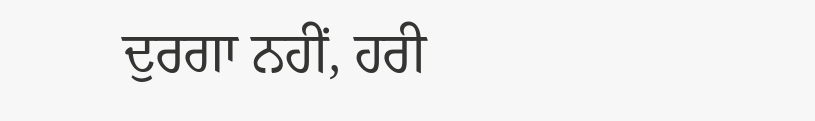ਦੁਰਗਾ ਨਹੀਂ, ਹਰੀ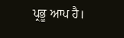ਪ੍ਰਭੂ ਆਪ ਹੈ।